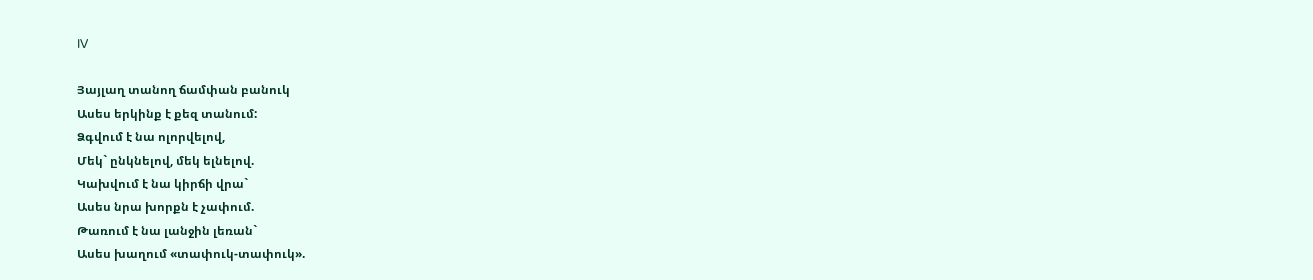IV

Յայլաղ տանող ճամփան բանուկ
Ասես երկինք է քեզ տանում:
Ձգվում է նա ոլորվելով,
Մեկ` ընկնելով, մեկ ելնելով.
Կախվում է նա կիրճի վրա`
Ասես նրա խորքն է չափում.
Թառում է նա լանջին լեռան`
Ասես խաղում «տափուկ-տափուկ».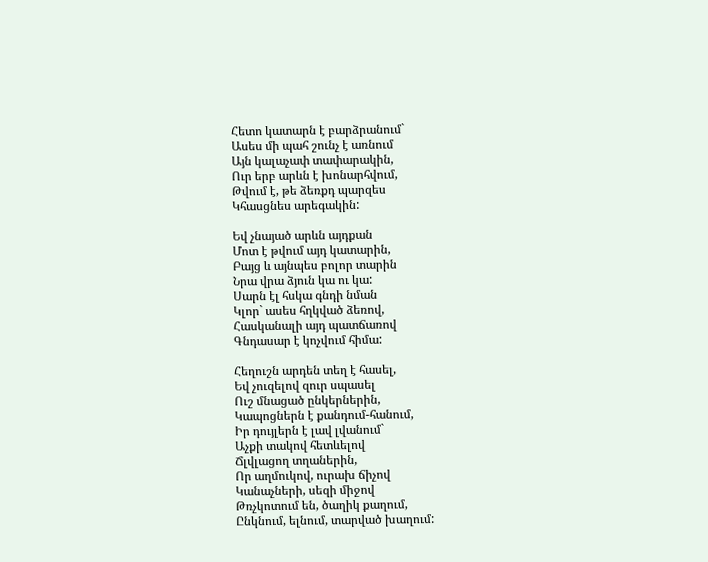Հետո կատարն է բարձրանում`
Ասես մի պահ շունչ է առնում
Այն կալաչափ տափարակին,
Ուր երբ արևն է խոնարհվում,
Թվում է, թե ձեռքդ պարզես
Կհասցնես արեգակին:

Եվ չնայած արևն այդքան
Մոտ է թվում այդ կատարին,
Բայց և այնպես բոլոր տարին
Նրա վրա ձյուն կա ու կա:
Սարն էլ հսկա գնդի նման
Կլոր` ասես հղկված ձեռով,
Հասկանալի այդ պատճառով
Գնդասար է կոչվում հիմա:

Հեղուշն արդեն տեղ է հասել,
Եվ չուզելով զուր սպասել
Ուշ մնացած ընկերներին,
Կապոցներն է քանդում-հանում,
Իր դույլերն է լավ լվանում`
Աչքի տակով հետևելով
Ճլվլացող տղաներին,
Որ աղմուկով, ուրախ ճիչով
Կանաչների, սեզի միջով
Թռչկոտում են, ծաղիկ քաղում,
Ընկնում, ելնում, տարված խաղում: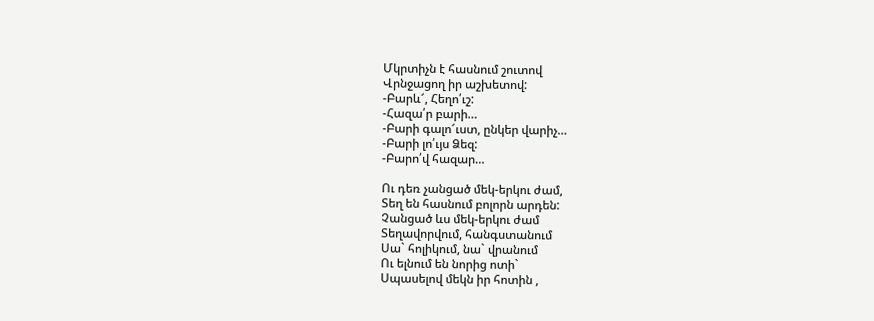Մկրտիչն է հասնում շուտով
Վրնջացող իր աշխետով:
-Բարև՜, Հեղո՛ւշ:
-Հազա՛ր բարի…
-Բարի գալո՜ւստ, ընկեր վարիչ…
-Բարի լո՛ւյս Ձեզ:
-Բարո՛վ հազար…

Ու դեռ չանցած մեկ-երկու ժամ,
Տեղ են հասնում բոլորն արդեն:
Չանցած ևս մեկ-երկու ժամ
Տեղավորվում, հանգստանում
Սա` հոլիկում, նա` վրանում
Ու ելնում են նորից ոտի`
Սպասելով մեկն իր հոտին ,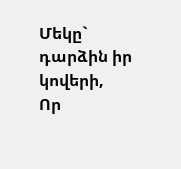Մեկը` դարձին իր կովերի,
Որ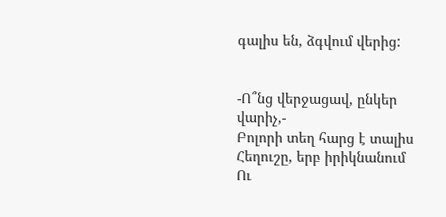գալիս են, ձգվում վերից:


-Ո՞նց վերջացավ, ընկեր վարիչ,-
Բոլորի տեղ հարց է տալիս
Հեղուշը, երբ իրիկնանում
Ու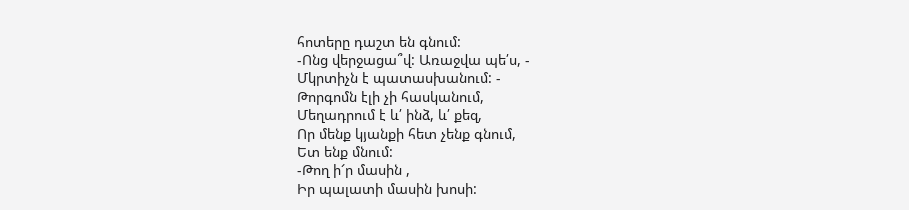հոտերը դաշտ են գնում:
-Ոնց վերջացա՞վ: Առաջվա պե՛ս, -
Մկրտիչն է պատասխանում: -
Թորգոմն էլի չի հասկանում,
Մեղադրում է և՛ ինձ, և՛ քեզ,
Որ մենք կյանքի հետ չենք գնում,
Ետ ենք մնում:
-Թող ի՜ր մասին ,
Իր պալատի մասին խոսի: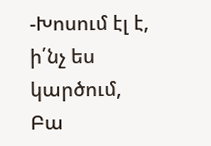-Խոսում էլ է, ի՛նչ ես կարծում,
Բա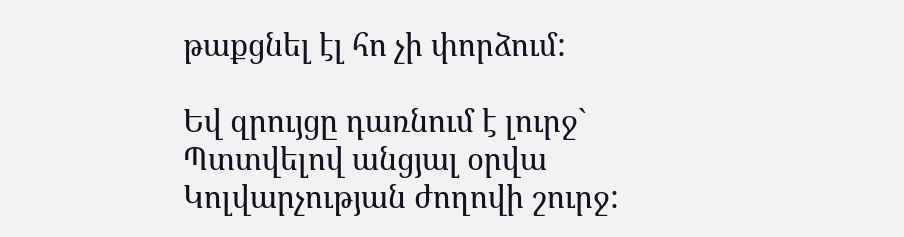թաքցնել էլ հո չի փորձում:

Եվ զրույցը դառնում է լուրջ`
Պտտվելով անցյալ օրվա
Կոլվարչության ժողովի շուրջ: